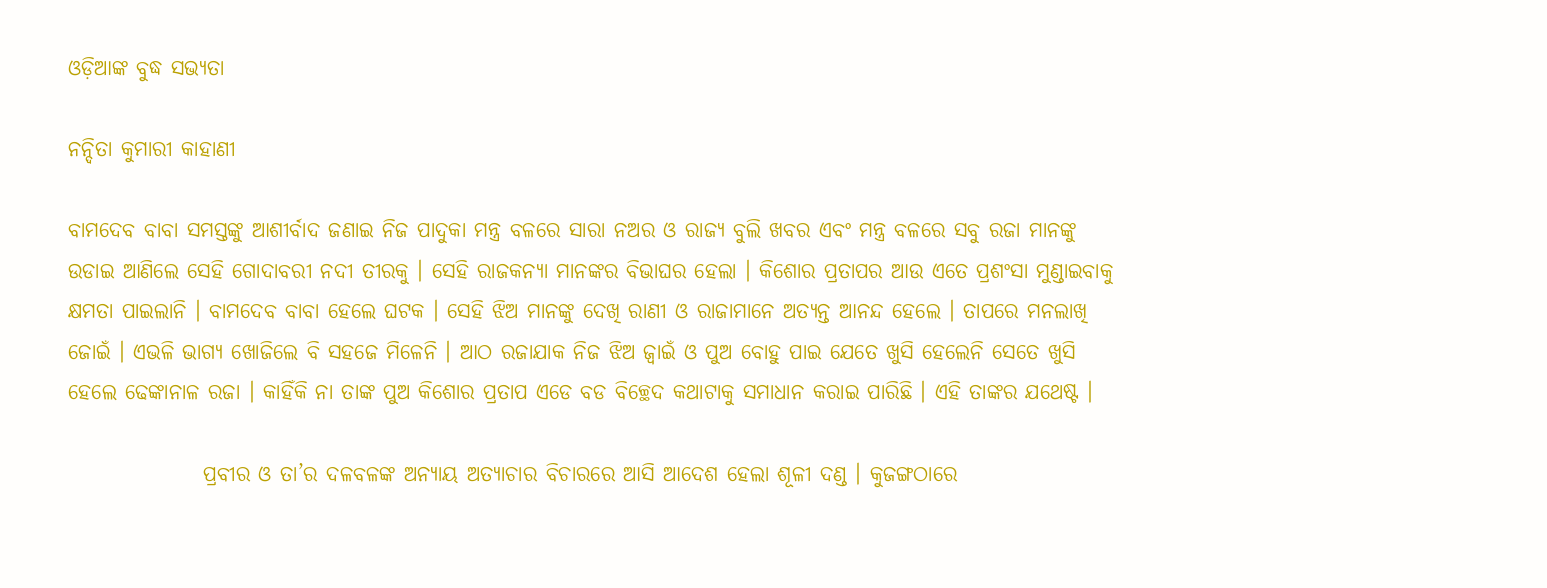ଓଡ଼ିଆଙ୍କ ବୁଦ୍ଧ ସଭ୍ୟତା

ନନ୍ଦିତା କୁମାରୀ କାହାଣୀ

ବାମଦେବ ବାବା ସମସ୍ତଙ୍କୁ ଆଶୀର୍ବାଦ ଜଣାଇ ନିଜ ପାଦୁକା ମନ୍ତ୍ର ବଳରେ ସାରା ନଅର ଓ ରାଜ୍ୟ ବୁଲି ଖବର ଏବଂ ମନ୍ତ୍ର ବଳରେ ସବୁ ରଜା ମାନଙ୍କୁ ଉଡାଇ ଆଣିଲେ ସେହି ଗୋଦାବରୀ ନଦୀ ତୀରକୁ । ସେହି ରାଜକନ୍ୟା ମାନଙ୍କର ବିଭାଘର ହେଲା । କିଶୋର ପ୍ରତାପର ଆଉ ଏତେ ପ୍ରଶଂସା ମୁଣ୍ଡାଇବାକୁ କ୍ଷମତା ପାଇଲାନି । ବାମଦେବ ବାବା ହେଲେ ଘଟକ । ସେହି ଝିଅ ମାନଙ୍କୁ ଦେଖି ରାଣୀ ଓ ରାଜାମାନେ ଅତ୍ୟନ୍ତ ଆନନ୍ଦ ହେଲେ । ତାପରେ ମନଲାଖି ଜୋଇଁ । ଏଭଳି ଭାଗ୍ୟ ଖୋଜିଲେ ବି ସହଜେ ମିଳେନି । ଆଠ ରଜାଯାକ ନିଜ ଝିଅ ଜ୍ୱାଇଁ ଓ ପୁଅ ବୋହୁ ପାଇ ଯେତେ ଖୁସି ହେଲେନି ସେତେ ଖୁସି ହେଲେ ଢେଙ୍କାନାଳ ରଜା । କାହିଁକି ନା ତାଙ୍କ ପୁଅ କିଶୋର ପ୍ରତାପ ଏଡେ ବଡ ବିଚ୍ଛେଦ କଥାଟାକୁ ସମାଧାନ କରାଇ ପାରିଛି । ଏହି ତାଙ୍କର ଯଥେଷ୍ଟ ।

                ପ୍ରବୀର ଓ ତା’ର ଦଳବଳଙ୍କ ଅନ୍ୟାୟ ଅତ୍ୟାଚାର ବିଚାରରେ ଆସି ଆଦେଶ ହେଲା ଶୂଳୀ ଦଣ୍ଡ । କୁଜଙ୍ଗଠାରେ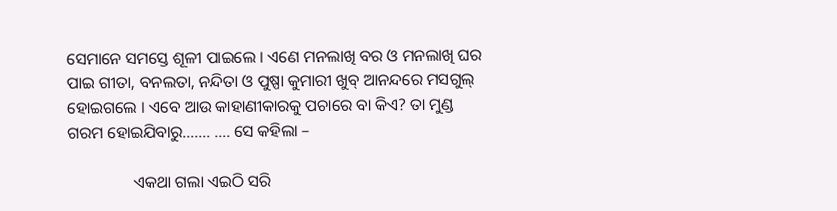ସେମାନେ ସମସ୍ତେ ଶୂଳୀ ପାଇଲେ । ଏଣେ ମନଲାଖି ବର ଓ ମନଲାଖି ଘର ପାଇ ଗୀତା, ବନଲତା, ନନ୍ଦିତା ଓ ପୁଷ୍ପା କୁମାରୀ ଖୁବ୍ ଆନନ୍ଦରେ ମସଗୁଲ୍ ହୋଇଗଲେ । ଏବେ ଆଉ କାହାଣୀକାରକୁ ପଚାରେ ବା କିଏ? ତା ମୁଣ୍ଡ ଗରମ ହୋଇଯିବାରୁ……. …. ସେ କହିଲା –

                ଏକଥା ଗଲା ଏଇଠି ସରି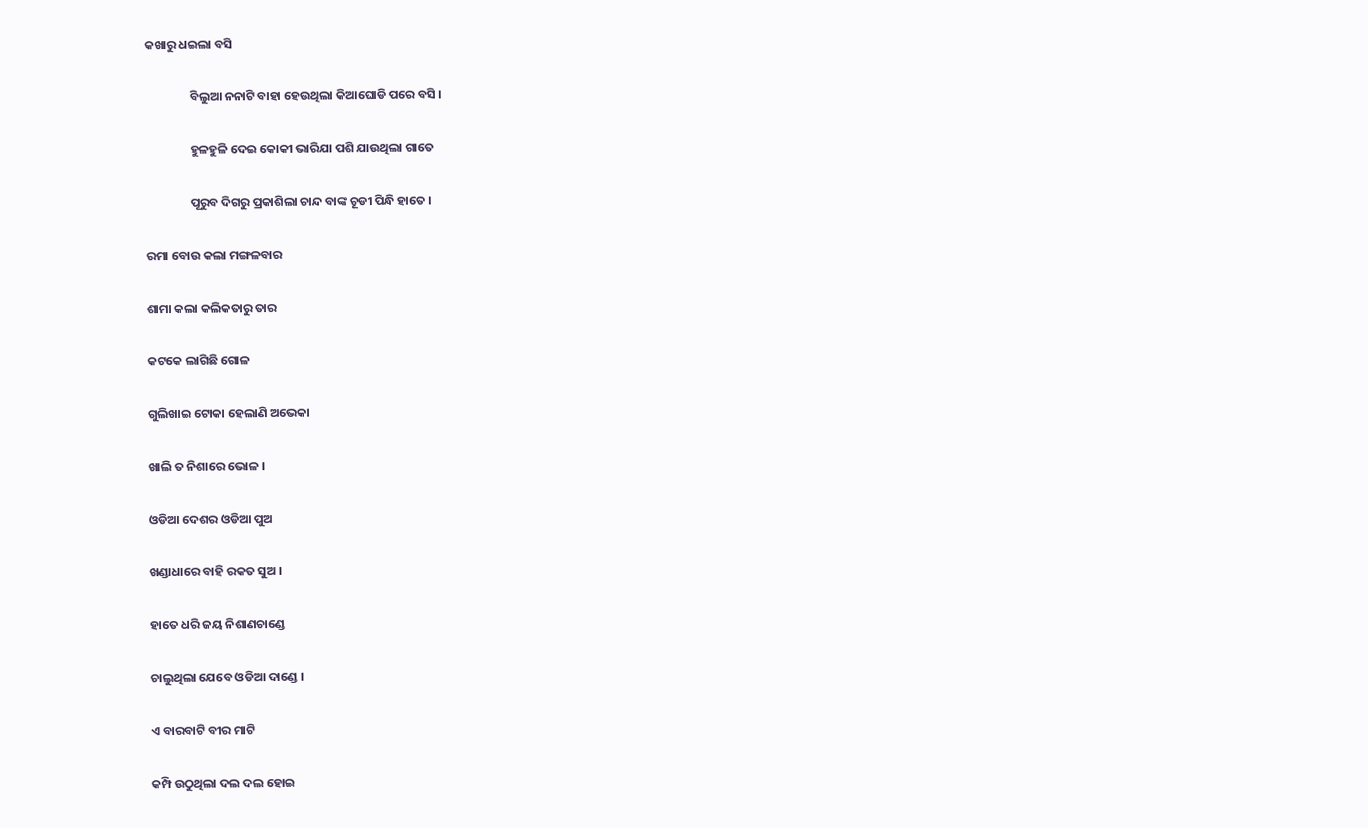କଖାରୁ ଧଇଲା ବସି

                ବିଲୁଆ ନନାଟି ବାହା ହେଉଥିଲା କିଆଘୋଡି ପରେ ବସି ।

                ହୁଳହୁଳି ଦେଇ କୋକୀ ଭାରିଯା ପଶି ଯାଉଥିଲା ଗାତେ

                ପୂରୁବ ଦିଗରୁ ପ୍ରକାଶିଲା ଚାନ୍ଦ ବାଙ୍କ ଚୂଡୀ ପିନ୍ଧି ହାତେ ।

ରମା ବୋଉ କଲା ମଙ୍ଗଳବାର

ଶାମା କଲା କଲିକତାରୁ ତାର

କଟକେ ଲାଗିଛି ଗୋଳ

ଗୁଲିଖାଇ ଟୋକା ହେଲାଣି ଅଭେକା

ଖାଲି ତ ନିଶାରେ ଭୋଳ ।

ଓଡିଆ ଦେଶର ଓଡିଆ ପୁଅ

ଖଣ୍ଡାଧାରେ ବାହି ରକତ ସୁଅ ।

ହାତେ ଧରି ଜୟ ନିଶାଣଚାଣ୍ଡେ

ଚାଲୁଥିଲା ଯେବେ ଓଡିଆ ଦାଣ୍ଡେ ।

ଏ ବାରବାଟି ବୀର ମାଟି

କମ୍ପି ଉଠୁଥିଲା ଦଲ ଦଲ ହୋଇ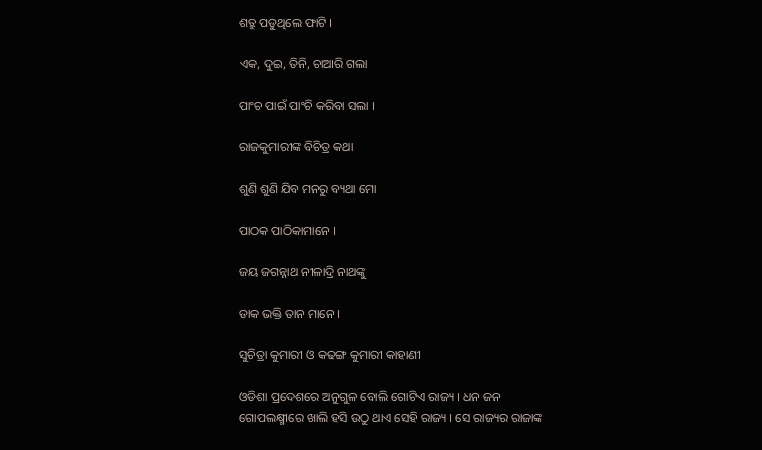ଶତ୍ରୁ ପଡୁଥିଲେ ଫାଟି ।

ଏକ, ଦୁଇ, ତିନି, ଚାଆରି ଗଲା

ପାଂଚ ପାଇଁ ପାଂଚି କରିବା ସଲା ।

ରାଜକୁମାରୀଙ୍କ ବିଚିତ୍ର କଥା

ଶୁଣି ଶୁଣି ଯିବ ମନରୁ ବ୍ୟଥା ମୋ

ପାଠକ ପାଠିକାମାନେ ।

ଜୟ ଜଗନ୍ନାଥ ନୀଳାଦ୍ରି ନାଥଙ୍କୁ

ଡାକ ଭକ୍ତି ତାନ ମାନେ ।

ସୁଚିତ୍ରା କୁମାରୀ ଓ କଢଙ୍ଗ କୁମାରୀ କାହାଣୀ

ଓଡିଶା ପ୍ରଦେଶରେ ଅନୁଗୁଳ ବୋଲି ଗୋଟିଏ ରାଜ୍ୟ । ଧନ ଜନ ଗୋପଲକ୍ଷ୍ମୀରେ ଖାଲି ହସି ଉଠୁ ଥାଏ ସେହି ରାଜ୍ୟ । ସେ ରାଜ୍ୟର ରାଜାଙ୍କ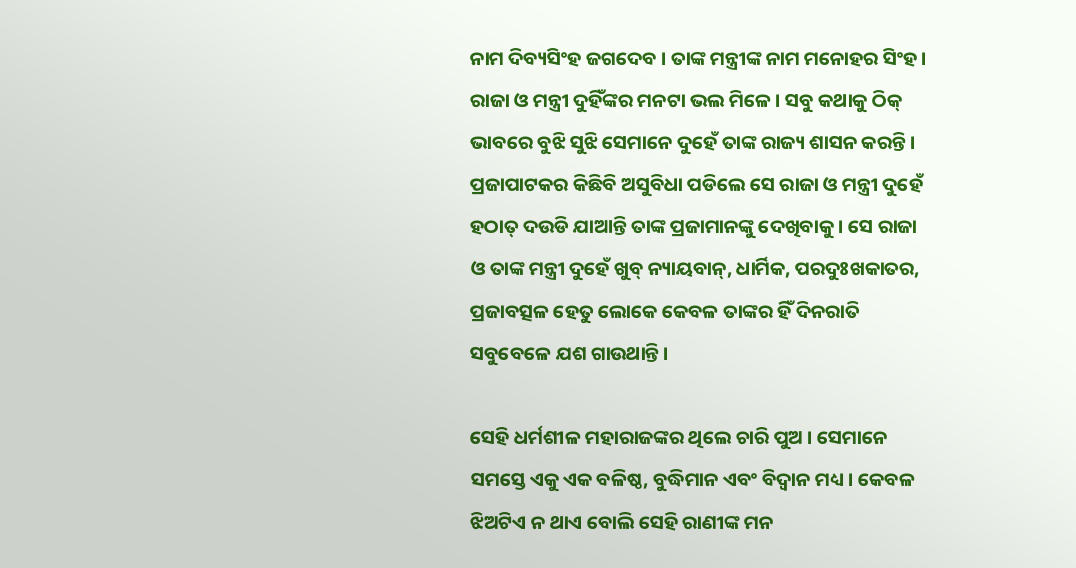ନାମ ଦିବ୍ୟସିଂହ ଜଗଦେବ । ତାଙ୍କ ମନ୍ତ୍ରୀଙ୍କ ନାମ ମନୋହର ସିଂହ । ରାଜା ଓ ମନ୍ତ୍ରୀ ଦୁହିଁଙ୍କର ମନଟା ଭଲ ମିଳେ । ସବୁ କଥାକୁ ଠିକ୍ ଭାବରେ ବୁଝି ସୁଝି ସେମାନେ ଦୁହେଁ ତାଙ୍କ ରାଜ୍ୟ ଶାସନ କରନ୍ତି । ପ୍ରଜାପାଟକର କିଛିବି ଅସୁବିଧା ପଡିଲେ ସେ ରାଜା ଓ ମନ୍ତ୍ରୀ ଦୁହେଁ ହଠାତ୍ ଦଉଡି ଯାଆନ୍ତି ତାଙ୍କ ପ୍ରଜାମାନଙ୍କୁ ଦେଖିବାକୁ । ସେ ରାଜା ଓ ତାଙ୍କ ମନ୍ତ୍ରୀ ଦୁହେଁ ଖୁବ୍ ନ୍ୟାୟବାନ୍, ଧାର୍ମିକ, ପରଦୁଃଖକାତର, ପ୍ରଜାବତ୍ସଳ ହେତୁ ଲୋକେ କେବଳ ତାଙ୍କର ହିଁ ଦିନରାତି ସବୁବେଳେ ଯଶ ଗାଉଥାନ୍ତି ।

ସେହି ଧର୍ମଶୀଳ ମହାରାଜଙ୍କର ଥିଲେ ଚାରି ପୁଅ । ସେମାନେ ସମସ୍ତେ ଏକୁ ଏକ ବଳିଷ୍ଠ, ବୁଦ୍ଧିମାନ ଏବଂ ବିଦ୍ୱାନ ମଧ୍ୟ । କେବଳ ଝିଅଟିଏ ନ ଥାଏ ବୋଲି ସେହି ରାଣୀଙ୍କ ମନ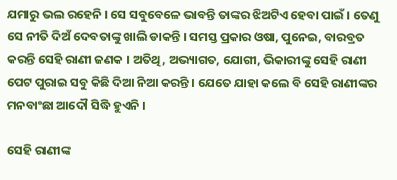ଯମାରୁ ଭଲ ରହେନି । ସେ ସବୁବେଳେ ଭାବନ୍ତି ତାଙ୍କର ଝିଅଟିଏ ହେବା ପାଇଁ । ତେଣୁ ସେ ନୀତି ଦିଅଁ ଦେବତାଙ୍କୁ ଖାଲି ଡାକନ୍ତି । ସମସ୍ତ ପ୍ରକାର ଓଷା, ପୁନେଇ, ବାରବ୍ରତ କରନ୍ତି ସେହି ରାଣୀ ଜଣକ । ଅତିଥି, ଅଭ୍ୟାଗତ, ଯୋଗୀ, ଭିକାରୀଙ୍କୁ ସେହି ରାଣୀ ପେଟ ପୁରାଇ ସବୁ କିଛି ଦିଆ ନିଆ କରନ୍ତି । ଯେତେ ଯାହା କଲେ ବି ସେହି ରାଣୀଙ୍କର ମନବାଂଛା ଆଦୌ ସିଦ୍ଧି ହୁଏନି ।

ସେହି ରାଣୀଙ୍କ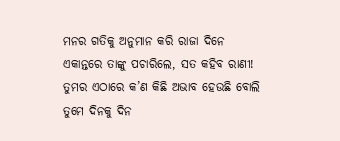ମନର ଗତିକୁ ଅନୁମାନ କରି ରାଜା ଦିନେ ଏକାନ୍ତରେ ତାଙ୍କୁ ପଚାରିଲେ, ସତ କହିବ ରାଣୀ! ତୁମର ଏଠାରେ କ’ଣ କିଛି ଅଭାବ ହେଉଛି ବୋଲି ତୁମେ ଦିନକୁ ଦିନ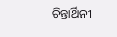ଚିନ୍ତାର୍ଥିନୀ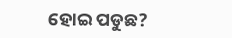ହୋଇ ପଡୁଛ?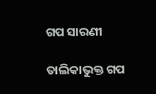ଗପ ସାରଣୀ

ତାଲିକାଭୁକ୍ତ ଗପ